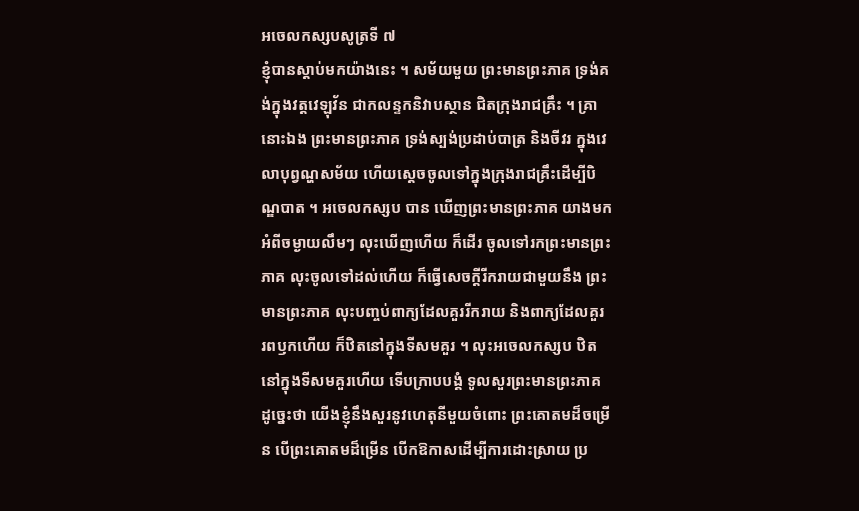អចេលកស្សបសូត្រទី ៧
ខ្ញុំបានស្តាប់មកយ៉ាងនេះ ។ សម័យមួយ ព្រះមានព្រះភាគ ទ្រង់គង់ក្នុងវត្តវេឡុវ័ន ជាកលន្ទកនិវាបស្ថាន ជិតក្រុងរាជគ្រឹះ ។ គ្រានោះឯង ព្រះមានព្រះភាគ ទ្រង់ស្បង់ប្រដាប់បាត្រ និងចីវរ ក្នុងវេលាបុព្វណ្ហសម័យ ហើយស្តេចចូលទៅក្នុងក្រុងរាជគ្រឹះដើម្បីបិណ្ឌបាត ។ អចេលកស្សប បាន ឃើញព្រះមានព្រះភាគ យាងមកអំពីចម្ងាយលឹមៗ លុះឃើញហើយ ក៏ដើរ ចូលទៅរកព្រះមានព្រះភាគ លុះចូលទៅដល់ហើយ ក៏ធ្វើសេចក្តីរីករាយជាមួយនឹង ព្រះមានព្រះភាគ លុះបញ្ចប់ពាក្យដែលគួររីករាយ និងពាក្យដែលគួរ រពឫកហើយ ក៏ឋិតនៅក្នុងទីសមគួរ ។ លុះអចេលកស្សប ឋិតនៅក្នុងទីសមគួរហើយ ទើបក្រាបបង្គំ ទូលសួរព្រះមានព្រះភាគ ដូច្នេះថា យើងខ្ញុំនឹងសួរនូវហេតុនីមួយចំពោះ ព្រះគោតមដ៏ចម្រើន បើព្រះគោតមដ៏ម្រើន បើកឱកាសដើម្បីការដោះស្រាយ ប្រ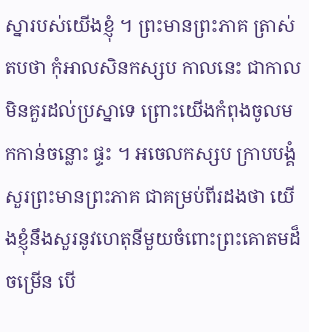ស្នារបស់យើងខ្ញុំ ។ ព្រះមានព្រះភាគ ត្រាស់តបថា កុំអាលសិនកស្សប កាលនេះ ជាកាលមិនគួរដល់ប្រស្នាទេ ព្រោះយើងកំពុងចូលមកកាន់ចន្លោះ ផ្ទះ ។ អចេលកស្សប ក្រាបបង្គំសួរព្រះមានព្រះភាគ ជាគម្រប់ពីរដងថា យើងខ្ញុំនឹងសួរនូវហេតុនីមួយចំពោះព្រះគោតមដ៏ចម្រើន បើ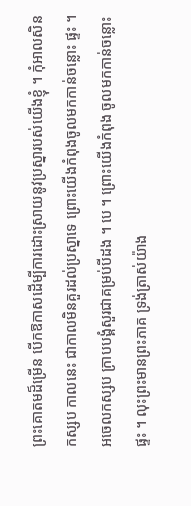ព្រះគោតមដ៏ម្រើន បើកឱកាសដើម្បីការដោះស្រាយនូវប្រស្នារបស់យើងខ្ញុំ ។ កុំអាលសិនកស្សប កាលនេះ ជាកាលមិនគួរដល់ប្រស្នាទេ ព្រោះយើងកំពុងចូលមកកាន់ចន្លោះ ផ្ទះ ។ អចេលកស្សប ក្រាបបង្គំសួរជាគម្រប់បីដង ។ បេ ។ ព្រោះយើងកំពុង ចូលមកកាន់ចន្លោះផ្ទះ ។ លុះព្រះមានព្រះភាគ ទ្រង់ត្រាស់យ៉ាង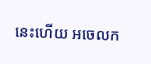នេះហើយ អចេលក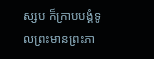ស្សប ក៏ក្រាបបង្គំទូលព្រះមានព្រះភា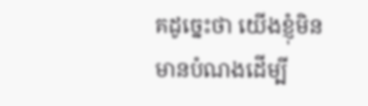គដូច្នេះថា យើងខ្ញុំមិនមានបំណងដើម្បី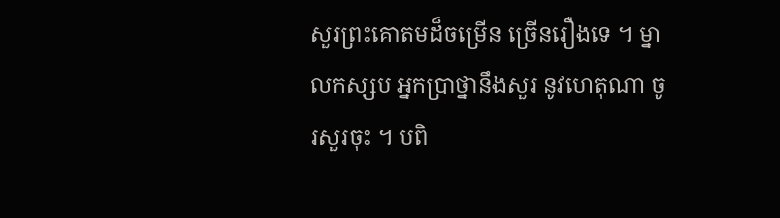សួរព្រះគោតមដ៏ចម្រើន ច្រើនរឿងទេ ។ ម្នាលកស្សប អ្នកប្រាថ្នានឹងសួរ នូវហេតុណា ចូរសួរចុះ ។ បពិ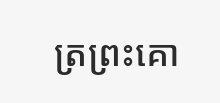ត្រព្រះគោ